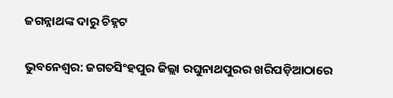ଜଗନ୍ନାଥଙ୍କ ଦାରୁ ଚିହ୍ନଟ

ଭୁବନେଶ୍ୱର: ଜଗତସିଂହପୁର ଜିଲ୍ଲା ରଘୁନାଥପୁରର ଖରିପଡ଼ିଆଠାରେ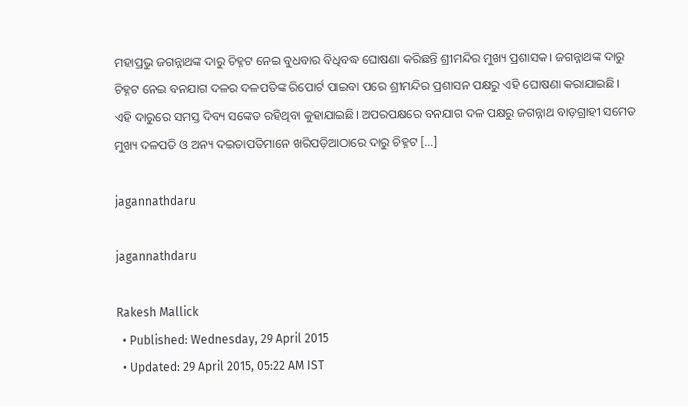ମହାପ୍ରଭୁ ଜଗନ୍ନାଥଙ୍କ ଦାରୁ ଚିହ୍ନଟ ନେଇ ବୁଧବାର ବିଧିବଦ୍ଧ ଘୋଷଣା କରିଛନ୍ତି ଶ୍ରୀମନ୍ଦିର ମୁଖ୍ୟ ପ୍ରଶାସକ। ଜଗନ୍ନାଥଙ୍କ ଦାରୁ ଚିହ୍ନଟ ନେଇ ବନଯାଗ ଦଳର ଦଳପତିଙ୍କ ରିପୋର୍ଟ ପାଇବା ପରେ ଶ୍ରୀମନ୍ଦିର ପ୍ରଶାସନ ପକ୍ଷରୁ ଏହି ଘୋଷଣା କରାଯାଇଛି। ଏହି ଦାରୁରେ ସମସ୍ତ ଦିବ୍ୟ ସଙ୍କେତ ରହିଥିବା କୁହାଯାଇଛି। ଅପରପକ୍ଷରେ ବନଯାଗ ଦଳ ପକ୍ଷରୁ ଜଗନ୍ନାଥ ବାଡ଼ଗ୍ରାହୀ ସମେତ ମୁଖ୍ୟ ଦଳପତି ଓ ଅନ୍ୟ ଦଇତାପତିମାନେ ଖରିପଡ଼ିଆଠାରେ ଦାରୁ ଚିହ୍ନଟ […]

jagannathdaru

jagannathdaru

Rakesh Mallick
  • Published: Wednesday, 29 April 2015
  • Updated: 29 April 2015, 05:22 AM IST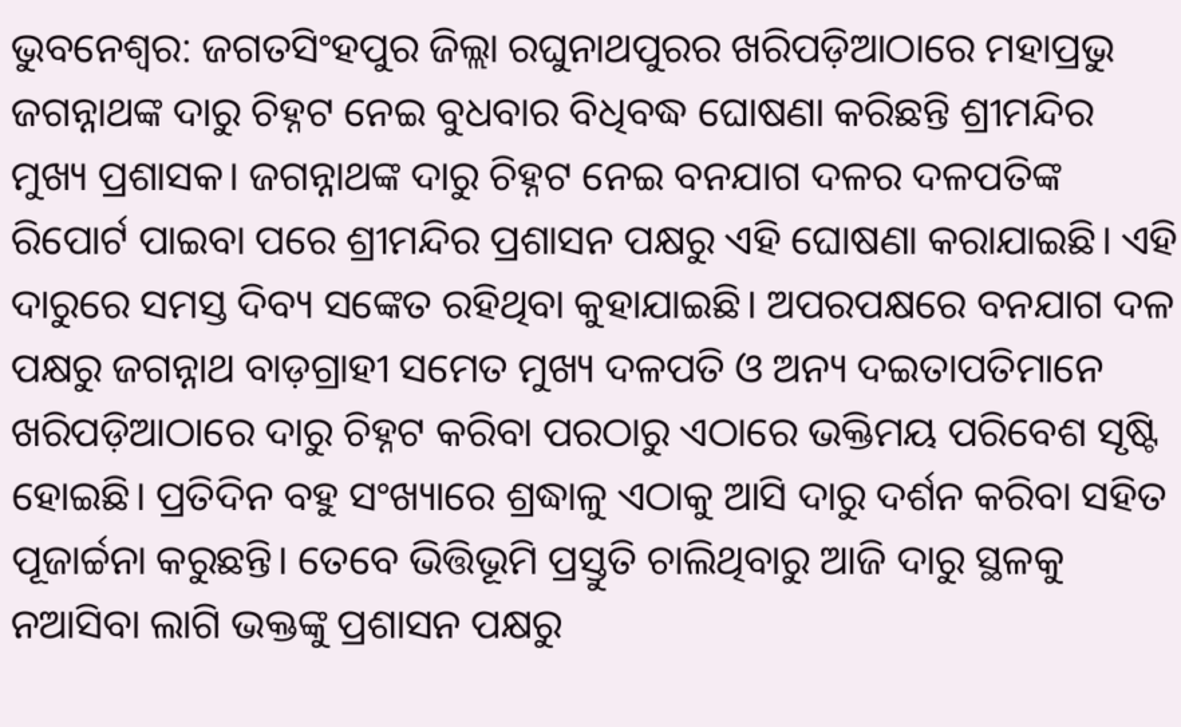ଭୁବନେଶ୍ୱର: ଜଗତସିଂହପୁର ଜିଲ୍ଲା ରଘୁନାଥପୁରର ଖରିପଡ଼ିଆଠାରେ ମହାପ୍ରଭୁ ଜଗନ୍ନାଥଙ୍କ ଦାରୁ ଚିହ୍ନଟ ନେଇ ବୁଧବାର ବିଧିବଦ୍ଧ ଘୋଷଣା କରିଛନ୍ତି ଶ୍ରୀମନ୍ଦିର ମୁଖ୍ୟ ପ୍ରଶାସକ। ଜଗନ୍ନାଥଙ୍କ ଦାରୁ ଚିହ୍ନଟ ନେଇ ବନଯାଗ ଦଳର ଦଳପତିଙ୍କ ରିପୋର୍ଟ ପାଇବା ପରେ ଶ୍ରୀମନ୍ଦିର ପ୍ରଶାସନ ପକ୍ଷରୁ ଏହି ଘୋଷଣା କରାଯାଇଛି। ଏହି ଦାରୁରେ ସମସ୍ତ ଦିବ୍ୟ ସଙ୍କେତ ରହିଥିବା କୁହାଯାଇଛି। ଅପରପକ୍ଷରେ ବନଯାଗ ଦଳ ପକ୍ଷରୁ ଜଗନ୍ନାଥ ବାଡ଼ଗ୍ରାହୀ ସମେତ ମୁଖ୍ୟ ଦଳପତି ଓ ଅନ୍ୟ ଦଇତାପତିମାନେ ଖରିପଡ଼ିଆଠାରେ ଦାରୁ ଚିହ୍ନଟ କରିବା ପରଠାରୁ ଏଠାରେ ଭକ୍ତିମୟ ପରିବେଶ ସୃଷ୍ଟି ହୋଇଛି। ପ୍ରତିଦିନ ବହୁ ସଂଖ୍ୟାରେ ଶ୍ରଦ୍ଧାଳୁ ଏଠାକୁ ଆସି ଦାରୁ ଦର୍ଶନ କରିବା ସହିତ ପୂଜାର୍ଚ୍ଚନା କରୁଛନ୍ତି। ତେବେ ଭିତ୍ତିଭୂମି ପ୍ରସ୍ତୁତି ଚାଲିଥିବାରୁ ଆଜି ଦାରୁ ସ୍ଥଳକୁ ନଆସିବା ଲାଗି ଭକ୍ତଙ୍କୁ ପ୍ରଶାସନ ପକ୍ଷରୁ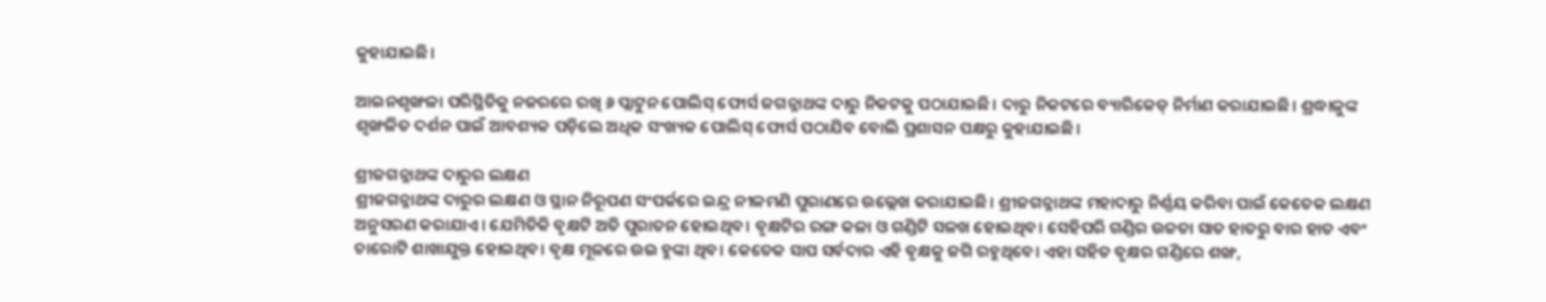କୁହାଯାଇଛି।

ଆଇନଶୃଙ୍ଖଳା ପରିସ୍ଥିତିକୁ ନଜରରେ ରଖି ୬ ପ୍ଲାଟୁନ ପୋଲିସ୍ ଫୋର୍ସ ଜଗନ୍ନାଥଙ୍କ ଦାରୁ ନିକଟକୁ ପଠାଯାଇଛି। ଦାରୁ ନିକଟରେ ବ୍ୟାରିକେଡ୍ ନିର୍ମାଣ କରାଯାଇଛି। ଶ୍ରଦ୍ଧାଳୁଙ୍କ ଶୃଙ୍ଖଳିତ ଦର୍ଶନ ପାଇଁ ଆବଶ୍ୟକ ପଡ଼ିଲେ ଅଧିକ ସଂଖ୍ୟକ ପୋଲିସ୍ ଫୋର୍ସ ପଠାଯିବ ବୋଲି ପ୍ରଶାସନ ପକ୍ଷରୁ କୁହାଯାଇଛି।

ଶ୍ରୀଜଗନ୍ନାଥଙ୍କ ଦାରୁର ଲକ୍ଷଣ
ଶ୍ରୀଜଗନ୍ନାଥଙ୍କ ଦାରୁର ଲକ୍ଷଣ ଓ ସ୍ଥାନ ନିରୂପଣ ସଂପର୍କରେ ଇନ୍ଦ୍ର ନୀଳମଣି ପୁରାଣରେ ଉଲ୍ଲେଖ କରାଯାଇଛି। ଶ୍ରୀଜଗନ୍ନାଥଙ୍କ ମହାଦାରୁ ନିର୍ଣ୍ଣୟ କରିବା ପାଇଁ କେତେକ ଲକ୍ଷଣ ଅନୁସରଣ କରାଯାଏ। ଯେମିତିକି ବୃକ୍ଷଟି ଅତି ପୁରାତନ ହୋଇଥିବ। ବୃକ୍ଷଟିର ରଙ୍ଗ କଳା ଓ ଗଣ୍ଡିଟି ସଳଖ ହୋଇଥିବ। ସେହିପରି ଗଣ୍ଡିର ଉଚ୍ଚତା ସାତ ହାତରୁ ବାର ହାତ ଏବଂ ଚାରୋଟି ଶାଖାଯୁକ୍ତ ହୋଇଥିବ। ବୃକ୍ଷ ମୂଳରେ ଉଇ ହୁଙ୍କା ଥିବ। କେତେକ ସାପ ସର୍ବଦାର ଏହି ବୃକ୍ଷକୁ ଜଗି ରହୁଥିବେ। ଏହା ସହିତ ବୃକ୍ଷର ଗଣ୍ଡିରେ ଶଙ୍ଖ,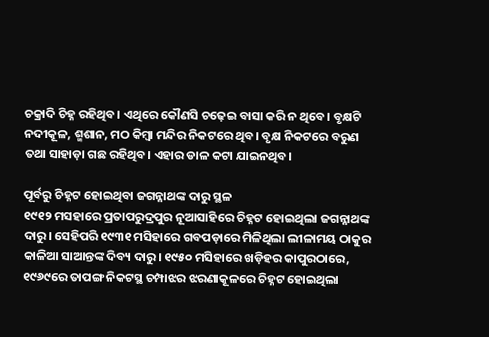ଚକ୍ରାଦି ଚିହ୍ନ ରହିଥିବ। ଏଥିରେ କୌଣସି ଚଢ଼େଇ ବାସା କରି ନ ଥିବେ। ବୃକ୍ଷଟି ନଦୀକୂଳ, ଶ୍ମଶାନ, ମଠ କିମ୍ବା ମନ୍ଦିର ନିକଟରେ ଥିବ। ବୃକ୍ଷ ନିକଟରେ ବରୁଣ ତଥା ସାହାଡ଼ା ଗଛ ରହିଥିବ। ଏହାର ଡାଳ କଟା ଯାଇନଥିବ।

ପୂର୍ବରୁ ଚିହ୍ନଟ ହୋଇଥିବା ଜଗନ୍ନାଥଙ୍କ ଦାରୁ ସ୍ଥଳ
୧୯୧୨ ମସହାରେ ପ୍ରତାପରୁଦ୍ରପୁର ନୂଆସାହିରେ ଚିହ୍ନଟ ହୋଇଥିଲା ଜଗନ୍ନାଥଙ୍କ ଦାରୁ। ସେହିପରି ୧୯୩୧ ମସିହାରେ ଗବପଡ଼ାରେ ମିଳିଥିଲା ଲୀଳାମୟ ଠାକୁର କାଳିଆ ସାଆନ୍ତଙ୍କ ଦିବ୍ୟ ଦାରୁ। ୧୯୫୦ ମସିହାରେ ଖଡ଼ିହର କାପୁରଠାରେ, ୧୯୬୯ରେ ତାପଙ୍ଗ ନିକଟସ୍ଥ ଚମ୍ପାଝର ଝରଣାକୂଳରେ ଚିହ୍ନଟ ହୋଇଥିଲା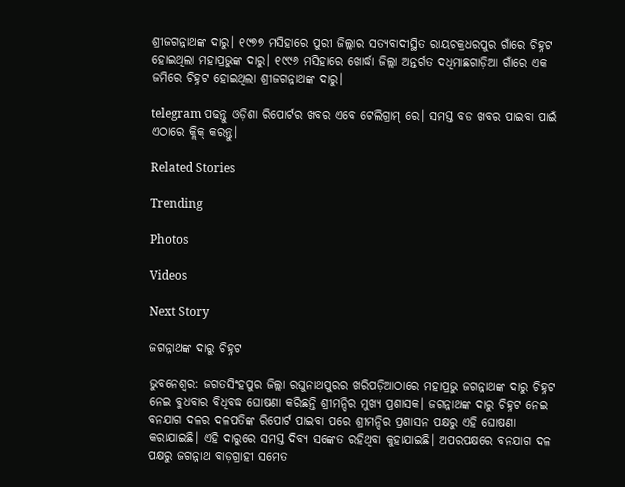ଶ୍ରୀଜଗନ୍ନାଥଙ୍କ ଦାରୁ। ୧୯୭୭ ମସିହାରେ ପୁରୀ ଜିଲ୍ଲାର ସତ୍ୟବାଦୀସ୍ଥିତ ରାୟଚକ୍ରଧରପୁର ଗାଁରେ ଚିହ୍ନଟ ହୋଇଥିଲା ମହାପ୍ରଭୁଙ୍କ ଦାରୁ। ୧୯୯୬ ମସିହାରେ ଖୋର୍ଦ୍ଧା ଜିଲ୍ଲା ଅନ୍ତର୍ଗତ ଦଧିମାଛଗାଡ଼ିଆ ଗାଁରେ ଏକ ଜମିରେ ଚିହ୍ନଟ ହୋଇଥିଲା ଶ୍ରୀଜଗନ୍ନାଥଙ୍କ ଦାରୁ।

telegram ପଢନ୍ତୁ ଓଡ଼ିଶା ରିପୋର୍ଟର ଖବର ଏବେ ଟେଲିଗ୍ରାମ୍ ରେ। ସମସ୍ତ ବଡ ଖବର ପାଇବା ପାଇଁ ଏଠାରେ କ୍ଲିକ୍ କରନ୍ତୁ।

Related Stories

Trending

Photos

Videos

Next Story

ଜଗନ୍ନାଥଙ୍କ ଦାରୁ ଚିହ୍ନଟ

ଭୁବନେଶ୍ୱର: ଜଗତସିଂହପୁର ଜିଲ୍ଲା ରଘୁନାଥପୁରର ଖରିପଡ଼ିଆଠାରେ ମହାପ୍ରଭୁ ଜଗନ୍ନାଥଙ୍କ ଦାରୁ ଚିହ୍ନଟ ନେଇ ବୁଧବାର ବିଧିବଦ୍ଧ ଘୋଷଣା କରିଛନ୍ତି ଶ୍ରୀମନ୍ଦିର ମୁଖ୍ୟ ପ୍ରଶାସକ। ଜଗନ୍ନାଥଙ୍କ ଦାରୁ ଚିହ୍ନଟ ନେଇ ବନଯାଗ ଦଳର ଦଳପତିଙ୍କ ରିପୋର୍ଟ ପାଇବା ପରେ ଶ୍ରୀମନ୍ଦିର ପ୍ରଶାସନ ପକ୍ଷରୁ ଏହି ଘୋଷଣା କରାଯାଇଛି। ଏହି ଦାରୁରେ ସମସ୍ତ ଦିବ୍ୟ ସଙ୍କେତ ରହିଥିବା କୁହାଯାଇଛି। ଅପରପକ୍ଷରେ ବନଯାଗ ଦଳ ପକ୍ଷରୁ ଜଗନ୍ନାଥ ବାଡ଼ଗ୍ରାହୀ ସମେତ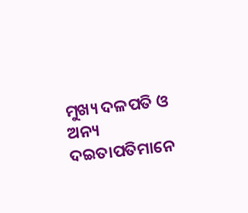ମୁଖ୍ୟ ଦଳପତି ଓ ଅନ୍ୟ ଦଇତାପତିମାନେ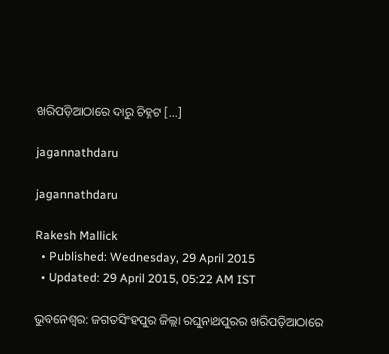ଖରିପଡ଼ିଆଠାରେ ଦାରୁ ଚିହ୍ନଟ […]

jagannathdaru

jagannathdaru

Rakesh Mallick
  • Published: Wednesday, 29 April 2015
  • Updated: 29 April 2015, 05:22 AM IST

ଭୁବନେଶ୍ୱର: ଜଗତସିଂହପୁର ଜିଲ୍ଲା ରଘୁନାଥପୁରର ଖରିପଡ଼ିଆଠାରେ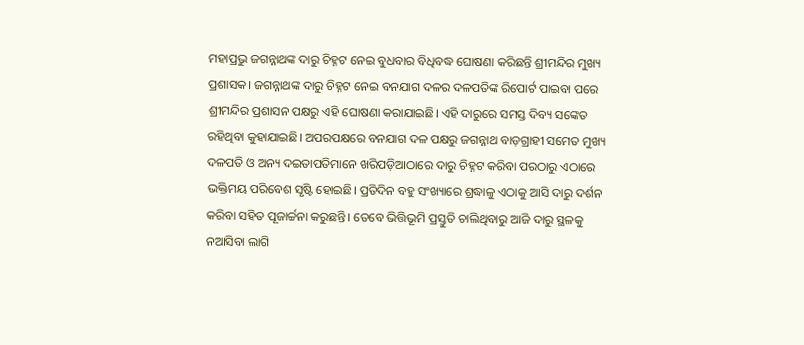ମହାପ୍ରଭୁ ଜଗନ୍ନାଥଙ୍କ ଦାରୁ ଚିହ୍ନଟ ନେଇ ବୁଧବାର ବିଧିବଦ୍ଧ ଘୋଷଣା କରିଛନ୍ତି ଶ୍ରୀମନ୍ଦିର ମୁଖ୍ୟ ପ୍ରଶାସକ। ଜଗନ୍ନାଥଙ୍କ ଦାରୁ ଚିହ୍ନଟ ନେଇ ବନଯାଗ ଦଳର ଦଳପତିଙ୍କ ରିପୋର୍ଟ ପାଇବା ପରେ ଶ୍ରୀମନ୍ଦିର ପ୍ରଶାସନ ପକ୍ଷରୁ ଏହି ଘୋଷଣା କରାଯାଇଛି। ଏହି ଦାରୁରେ ସମସ୍ତ ଦିବ୍ୟ ସଙ୍କେତ ରହିଥିବା କୁହାଯାଇଛି। ଅପରପକ୍ଷରେ ବନଯାଗ ଦଳ ପକ୍ଷରୁ ଜଗନ୍ନାଥ ବାଡ଼ଗ୍ରାହୀ ସମେତ ମୁଖ୍ୟ ଦଳପତି ଓ ଅନ୍ୟ ଦଇତାପତିମାନେ ଖରିପଡ଼ିଆଠାରେ ଦାରୁ ଚିହ୍ନଟ କରିବା ପରଠାରୁ ଏଠାରେ ଭକ୍ତିମୟ ପରିବେଶ ସୃଷ୍ଟି ହୋଇଛି। ପ୍ରତିଦିନ ବହୁ ସଂଖ୍ୟାରେ ଶ୍ରଦ୍ଧାଳୁ ଏଠାକୁ ଆସି ଦାରୁ ଦର୍ଶନ କରିବା ସହିତ ପୂଜାର୍ଚ୍ଚନା କରୁଛନ୍ତି। ତେବେ ଭିତ୍ତିଭୂମି ପ୍ରସ୍ତୁତି ଚାଲିଥିବାରୁ ଆଜି ଦାରୁ ସ୍ଥଳକୁ ନଆସିବା ଲାଗି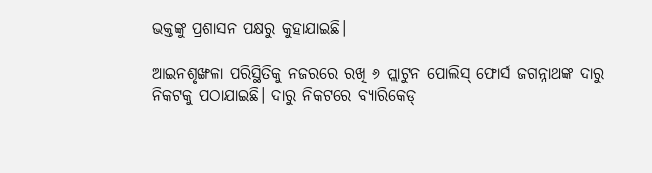ଭକ୍ତଙ୍କୁ ପ୍ରଶାସନ ପକ୍ଷରୁ କୁହାଯାଇଛି।

ଆଇନଶୃଙ୍ଖଳା ପରିସ୍ଥିତିକୁ ନଜରରେ ରଖି ୬ ପ୍ଲାଟୁନ ପୋଲିସ୍ ଫୋର୍ସ ଜଗନ୍ନାଥଙ୍କ ଦାରୁ ନିକଟକୁ ପଠାଯାଇଛି। ଦାରୁ ନିକଟରେ ବ୍ୟାରିକେଡ୍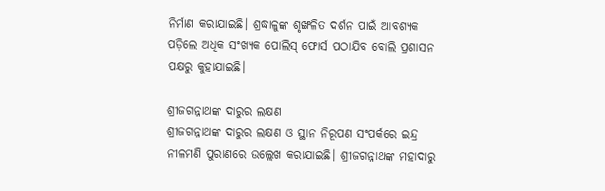ନିର୍ମାଣ କରାଯାଇଛି। ଶ୍ରଦ୍ଧାଳୁଙ୍କ ଶୃଙ୍ଖଳିତ ଦର୍ଶନ ପାଇଁ ଆବଶ୍ୟକ ପଡ଼ିଲେ ଅଧିକ ସଂଖ୍ୟକ ପୋଲିସ୍ ଫୋର୍ସ ପଠାଯିବ ବୋଲି ପ୍ରଶାସନ ପକ୍ଷରୁ କୁହାଯାଇଛି।

ଶ୍ରୀଜଗନ୍ନାଥଙ୍କ ଦାରୁର ଲକ୍ଷଣ
ଶ୍ରୀଜଗନ୍ନାଥଙ୍କ ଦାରୁର ଲକ୍ଷଣ ଓ ସ୍ଥାନ ନିରୂପଣ ସଂପର୍କରେ ଇନ୍ଦ୍ର ନୀଳମଣି ପୁରାଣରେ ଉଲ୍ଲେଖ କରାଯାଇଛି। ଶ୍ରୀଜଗନ୍ନାଥଙ୍କ ମହାଦାରୁ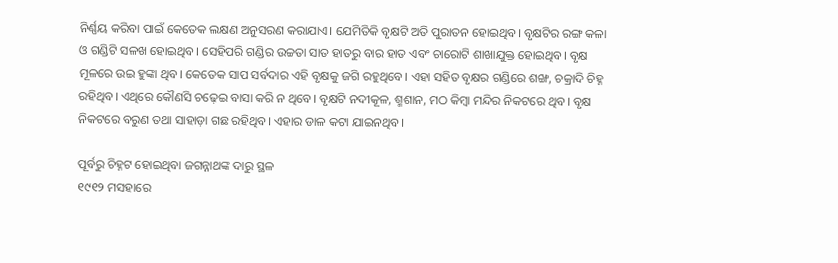ନିର୍ଣ୍ଣୟ କରିବା ପାଇଁ କେତେକ ଲକ୍ଷଣ ଅନୁସରଣ କରାଯାଏ। ଯେମିତିକି ବୃକ୍ଷଟି ଅତି ପୁରାତନ ହୋଇଥିବ। ବୃକ୍ଷଟିର ରଙ୍ଗ କଳା ଓ ଗଣ୍ଡିଟି ସଳଖ ହୋଇଥିବ। ସେହିପରି ଗଣ୍ଡିର ଉଚ୍ଚତା ସାତ ହାତରୁ ବାର ହାତ ଏବଂ ଚାରୋଟି ଶାଖାଯୁକ୍ତ ହୋଇଥିବ। ବୃକ୍ଷ ମୂଳରେ ଉଇ ହୁଙ୍କା ଥିବ। କେତେକ ସାପ ସର୍ବଦାର ଏହି ବୃକ୍ଷକୁ ଜଗି ରହୁଥିବେ। ଏହା ସହିତ ବୃକ୍ଷର ଗଣ୍ଡିରେ ଶଙ୍ଖ, ଚକ୍ରାଦି ଚିହ୍ନ ରହିଥିବ। ଏଥିରେ କୌଣସି ଚଢ଼େଇ ବାସା କରି ନ ଥିବେ। ବୃକ୍ଷଟି ନଦୀକୂଳ, ଶ୍ମଶାନ, ମଠ କିମ୍ବା ମନ୍ଦିର ନିକଟରେ ଥିବ। ବୃକ୍ଷ ନିକଟରେ ବରୁଣ ତଥା ସାହାଡ଼ା ଗଛ ରହିଥିବ। ଏହାର ଡାଳ କଟା ଯାଇନଥିବ।

ପୂର୍ବରୁ ଚିହ୍ନଟ ହୋଇଥିବା ଜଗନ୍ନାଥଙ୍କ ଦାରୁ ସ୍ଥଳ
୧୯୧୨ ମସହାରେ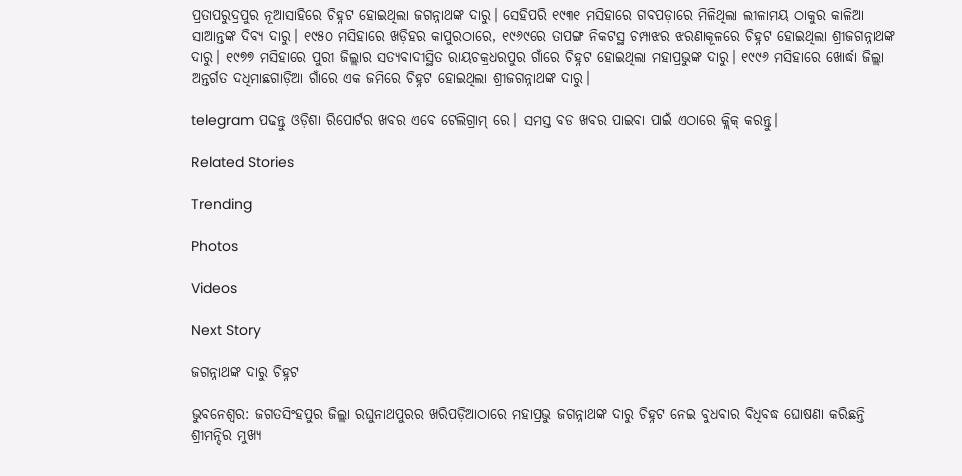ପ୍ରତାପରୁଦ୍ରପୁର ନୂଆସାହିରେ ଚିହ୍ନଟ ହୋଇଥିଲା ଜଗନ୍ନାଥଙ୍କ ଦାରୁ। ସେହିପରି ୧୯୩୧ ମସିହାରେ ଗବପଡ଼ାରେ ମିଳିଥିଲା ଲୀଳାମୟ ଠାକୁର କାଳିଆ ସାଆନ୍ତଙ୍କ ଦିବ୍ୟ ଦାରୁ। ୧୯୫୦ ମସିହାରେ ଖଡ଼ିହର କାପୁରଠାରେ, ୧୯୬୯ରେ ତାପଙ୍ଗ ନିକଟସ୍ଥ ଚମ୍ପାଝର ଝରଣାକୂଳରେ ଚିହ୍ନଟ ହୋଇଥିଲା ଶ୍ରୀଜଗନ୍ନାଥଙ୍କ ଦାରୁ। ୧୯୭୭ ମସିହାରେ ପୁରୀ ଜିଲ୍ଲାର ସତ୍ୟବାଦୀସ୍ଥିତ ରାୟଚକ୍ରଧରପୁର ଗାଁରେ ଚିହ୍ନଟ ହୋଇଥିଲା ମହାପ୍ରଭୁଙ୍କ ଦାରୁ। ୧୯୯୬ ମସିହାରେ ଖୋର୍ଦ୍ଧା ଜିଲ୍ଲା ଅନ୍ତର୍ଗତ ଦଧିମାଛଗାଡ଼ିଆ ଗାଁରେ ଏକ ଜମିରେ ଚିହ୍ନଟ ହୋଇଥିଲା ଶ୍ରୀଜଗନ୍ନାଥଙ୍କ ଦାରୁ।

telegram ପଢନ୍ତୁ ଓଡ଼ିଶା ରିପୋର୍ଟର ଖବର ଏବେ ଟେଲିଗ୍ରାମ୍ ରେ। ସମସ୍ତ ବଡ ଖବର ପାଇବା ପାଇଁ ଏଠାରେ କ୍ଲିକ୍ କରନ୍ତୁ।

Related Stories

Trending

Photos

Videos

Next Story

ଜଗନ୍ନାଥଙ୍କ ଦାରୁ ଚିହ୍ନଟ

ଭୁବନେଶ୍ୱର: ଜଗତସିଂହପୁର ଜିଲ୍ଲା ରଘୁନାଥପୁରର ଖରିପଡ଼ିଆଠାରେ ମହାପ୍ରଭୁ ଜଗନ୍ନାଥଙ୍କ ଦାରୁ ଚିହ୍ନଟ ନେଇ ବୁଧବାର ବିଧିବଦ୍ଧ ଘୋଷଣା କରିଛନ୍ତି ଶ୍ରୀମନ୍ଦିର ମୁଖ୍ୟ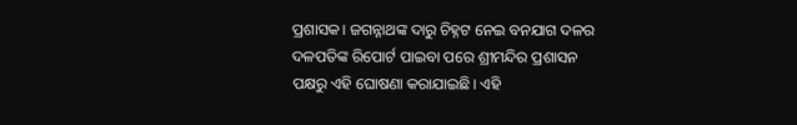ପ୍ରଶାସକ। ଜଗନ୍ନାଥଙ୍କ ଦାରୁ ଚିହ୍ନଟ ନେଇ ବନଯାଗ ଦଳର ଦଳପତିଙ୍କ ରିପୋର୍ଟ ପାଇବା ପରେ ଶ୍ରୀମନ୍ଦିର ପ୍ରଶାସନ ପକ୍ଷରୁ ଏହି ଘୋଷଣା କରାଯାଇଛି। ଏହି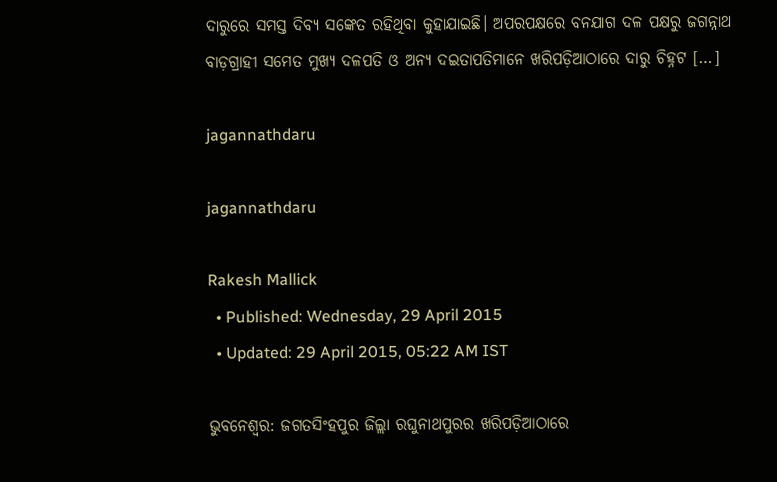ଦାରୁରେ ସମସ୍ତ ଦିବ୍ୟ ସଙ୍କେତ ରହିଥିବା କୁହାଯାଇଛି। ଅପରପକ୍ଷରେ ବନଯାଗ ଦଳ ପକ୍ଷରୁ ଜଗନ୍ନାଥ ବାଡ଼ଗ୍ରାହୀ ସମେତ ମୁଖ୍ୟ ଦଳପତି ଓ ଅନ୍ୟ ଦଇତାପତିମାନେ ଖରିପଡ଼ିଆଠାରେ ଦାରୁ ଚିହ୍ନଟ […]

jagannathdaru

jagannathdaru

Rakesh Mallick
  • Published: Wednesday, 29 April 2015
  • Updated: 29 April 2015, 05:22 AM IST

ଭୁବନେଶ୍ୱର: ଜଗତସିଂହପୁର ଜିଲ୍ଲା ରଘୁନାଥପୁରର ଖରିପଡ଼ିଆଠାରେ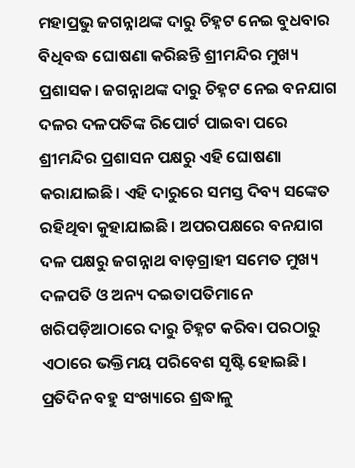ମହାପ୍ରଭୁ ଜଗନ୍ନାଥଙ୍କ ଦାରୁ ଚିହ୍ନଟ ନେଇ ବୁଧବାର ବିଧିବଦ୍ଧ ଘୋଷଣା କରିଛନ୍ତି ଶ୍ରୀମନ୍ଦିର ମୁଖ୍ୟ ପ୍ରଶାସକ। ଜଗନ୍ନାଥଙ୍କ ଦାରୁ ଚିହ୍ନଟ ନେଇ ବନଯାଗ ଦଳର ଦଳପତିଙ୍କ ରିପୋର୍ଟ ପାଇବା ପରେ ଶ୍ରୀମନ୍ଦିର ପ୍ରଶାସନ ପକ୍ଷରୁ ଏହି ଘୋଷଣା କରାଯାଇଛି। ଏହି ଦାରୁରେ ସମସ୍ତ ଦିବ୍ୟ ସଙ୍କେତ ରହିଥିବା କୁହାଯାଇଛି। ଅପରପକ୍ଷରେ ବନଯାଗ ଦଳ ପକ୍ଷରୁ ଜଗନ୍ନାଥ ବାଡ଼ଗ୍ରାହୀ ସମେତ ମୁଖ୍ୟ ଦଳପତି ଓ ଅନ୍ୟ ଦଇତାପତିମାନେ ଖରିପଡ଼ିଆଠାରେ ଦାରୁ ଚିହ୍ନଟ କରିବା ପରଠାରୁ ଏଠାରେ ଭକ୍ତିମୟ ପରିବେଶ ସୃଷ୍ଟି ହୋଇଛି। ପ୍ରତିଦିନ ବହୁ ସଂଖ୍ୟାରେ ଶ୍ରଦ୍ଧାଳୁ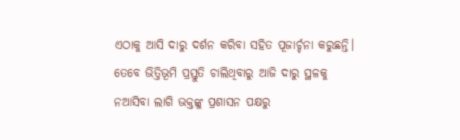ଏଠାକୁ ଆସି ଦାରୁ ଦର୍ଶନ କରିବା ସହିତ ପୂଜାର୍ଚ୍ଚନା କରୁଛନ୍ତି। ତେବେ ଭିତ୍ତିଭୂମି ପ୍ରସ୍ତୁତି ଚାଲିଥିବାରୁ ଆଜି ଦାରୁ ସ୍ଥଳକୁ ନଆସିବା ଲାଗି ଭକ୍ତଙ୍କୁ ପ୍ରଶାସନ ପକ୍ଷରୁ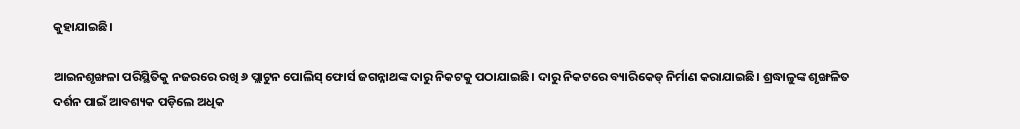କୁହାଯାଇଛି।

ଆଇନଶୃଙ୍ଖଳା ପରିସ୍ଥିତିକୁ ନଜରରେ ରଖି ୬ ପ୍ଲାଟୁନ ପୋଲିସ୍ ଫୋର୍ସ ଜଗନ୍ନାଥଙ୍କ ଦାରୁ ନିକଟକୁ ପଠାଯାଇଛି। ଦାରୁ ନିକଟରେ ବ୍ୟାରିକେଡ୍ ନିର୍ମାଣ କରାଯାଇଛି। ଶ୍ରଦ୍ଧାଳୁଙ୍କ ଶୃଙ୍ଖଳିତ ଦର୍ଶନ ପାଇଁ ଆବଶ୍ୟକ ପଡ଼ିଲେ ଅଧିକ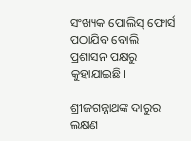ସଂଖ୍ୟକ ପୋଲିସ୍ ଫୋର୍ସ ପଠାଯିବ ବୋଲି ପ୍ରଶାସନ ପକ୍ଷରୁ କୁହାଯାଇଛି।

ଶ୍ରୀଜଗନ୍ନାଥଙ୍କ ଦାରୁର ଲକ୍ଷଣ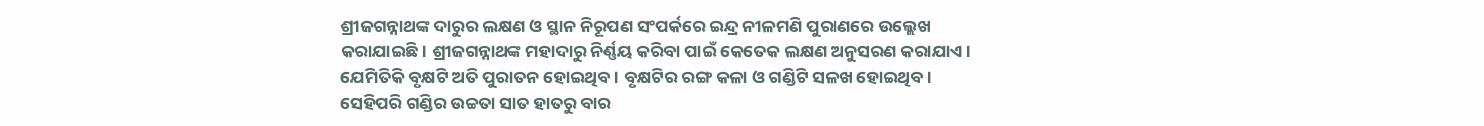ଶ୍ରୀଜଗନ୍ନାଥଙ୍କ ଦାରୁର ଲକ୍ଷଣ ଓ ସ୍ଥାନ ନିରୂପଣ ସଂପର୍କରେ ଇନ୍ଦ୍ର ନୀଳମଣି ପୁରାଣରେ ଉଲ୍ଲେଖ କରାଯାଇଛି। ଶ୍ରୀଜଗନ୍ନାଥଙ୍କ ମହାଦାରୁ ନିର୍ଣ୍ଣୟ କରିବା ପାଇଁ କେତେକ ଲକ୍ଷଣ ଅନୁସରଣ କରାଯାଏ। ଯେମିତିକି ବୃକ୍ଷଟି ଅତି ପୁରାତନ ହୋଇଥିବ। ବୃକ୍ଷଟିର ରଙ୍ଗ କଳା ଓ ଗଣ୍ଡିଟି ସଳଖ ହୋଇଥିବ। ସେହିପରି ଗଣ୍ଡିର ଉଚ୍ଚତା ସାତ ହାତରୁ ବାର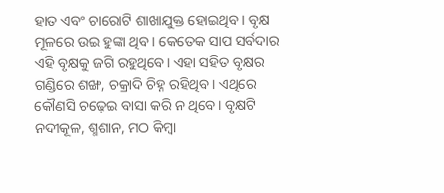ହାତ ଏବଂ ଚାରୋଟି ଶାଖାଯୁକ୍ତ ହୋଇଥିବ। ବୃକ୍ଷ ମୂଳରେ ଉଇ ହୁଙ୍କା ଥିବ। କେତେକ ସାପ ସର୍ବଦାର ଏହି ବୃକ୍ଷକୁ ଜଗି ରହୁଥିବେ। ଏହା ସହିତ ବୃକ୍ଷର ଗଣ୍ଡିରେ ଶଙ୍ଖ, ଚକ୍ରାଦି ଚିହ୍ନ ରହିଥିବ। ଏଥିରେ କୌଣସି ଚଢ଼େଇ ବାସା କରି ନ ଥିବେ। ବୃକ୍ଷଟି ନଦୀକୂଳ, ଶ୍ମଶାନ, ମଠ କିମ୍ବା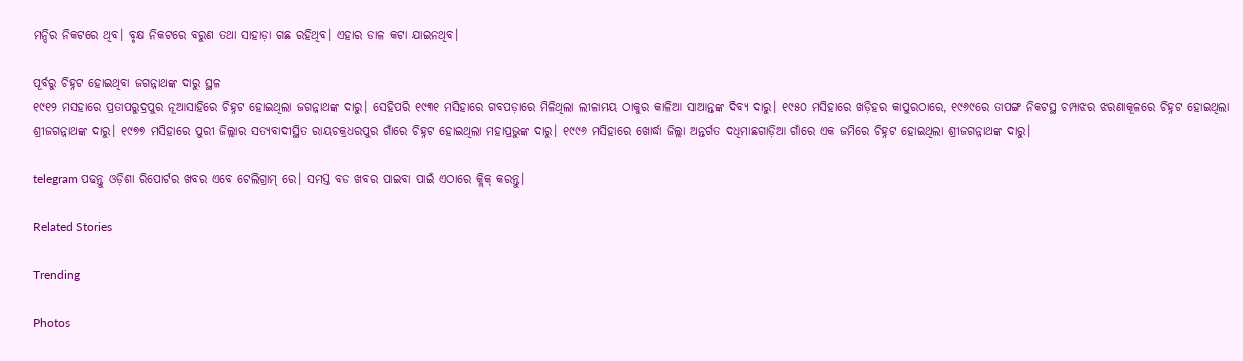ମନ୍ଦିର ନିକଟରେ ଥିବ। ବୃକ୍ଷ ନିକଟରେ ବରୁଣ ତଥା ସାହାଡ଼ା ଗଛ ରହିଥିବ। ଏହାର ଡାଳ କଟା ଯାଇନଥିବ।

ପୂର୍ବରୁ ଚିହ୍ନଟ ହୋଇଥିବା ଜଗନ୍ନାଥଙ୍କ ଦାରୁ ସ୍ଥଳ
୧୯୧୨ ମସହାରେ ପ୍ରତାପରୁଦ୍ରପୁର ନୂଆସାହିରେ ଚିହ୍ନଟ ହୋଇଥିଲା ଜଗନ୍ନାଥଙ୍କ ଦାରୁ। ସେହିପରି ୧୯୩୧ ମସିହାରେ ଗବପଡ଼ାରେ ମିଳିଥିଲା ଲୀଳାମୟ ଠାକୁର କାଳିଆ ସାଆନ୍ତଙ୍କ ଦିବ୍ୟ ଦାରୁ। ୧୯୫୦ ମସିହାରେ ଖଡ଼ିହର କାପୁରଠାରେ, ୧୯୬୯ରେ ତାପଙ୍ଗ ନିକଟସ୍ଥ ଚମ୍ପାଝର ଝରଣାକୂଳରେ ଚିହ୍ନଟ ହୋଇଥିଲା ଶ୍ରୀଜଗନ୍ନାଥଙ୍କ ଦାରୁ। ୧୯୭୭ ମସିହାରେ ପୁରୀ ଜିଲ୍ଲାର ସତ୍ୟବାଦୀସ୍ଥିତ ରାୟଚକ୍ରଧରପୁର ଗାଁରେ ଚିହ୍ନଟ ହୋଇଥିଲା ମହାପ୍ରଭୁଙ୍କ ଦାରୁ। ୧୯୯୬ ମସିହାରେ ଖୋର୍ଦ୍ଧା ଜିଲ୍ଲା ଅନ୍ତର୍ଗତ ଦଧିମାଛଗାଡ଼ିଆ ଗାଁରେ ଏକ ଜମିରେ ଚିହ୍ନଟ ହୋଇଥିଲା ଶ୍ରୀଜଗନ୍ନାଥଙ୍କ ଦାରୁ।

telegram ପଢନ୍ତୁ ଓଡ଼ିଶା ରିପୋର୍ଟର ଖବର ଏବେ ଟେଲିଗ୍ରାମ୍ ରେ। ସମସ୍ତ ବଡ ଖବର ପାଇବା ପାଇଁ ଏଠାରେ କ୍ଲିକ୍ କରନ୍ତୁ।

Related Stories

Trending

Photos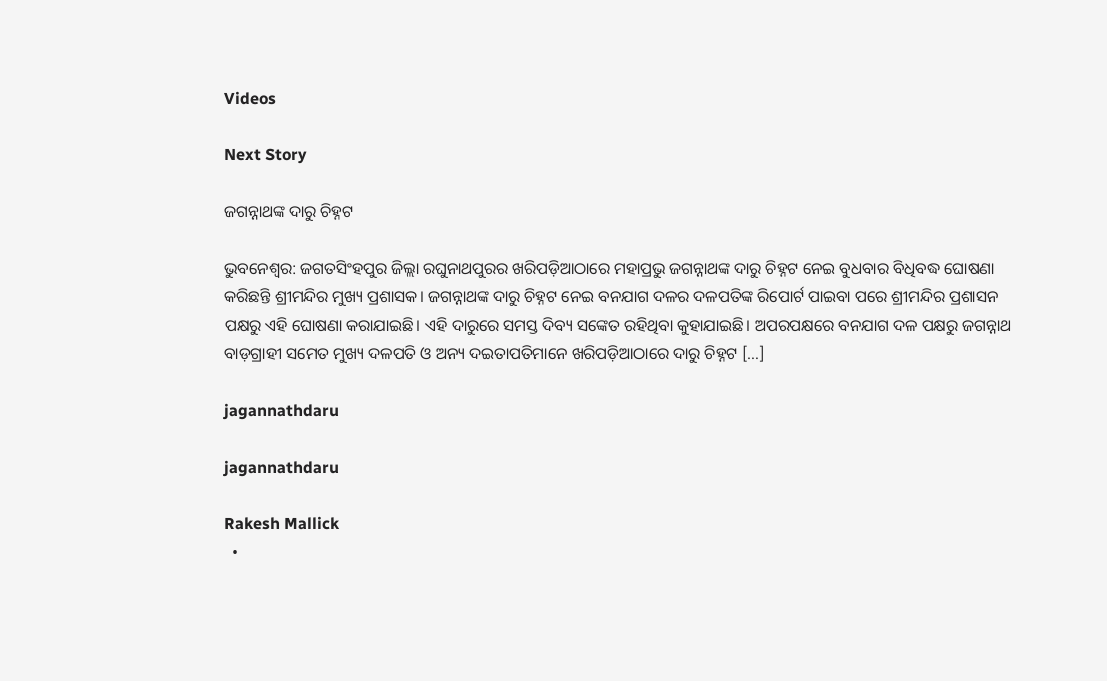Videos

Next Story

ଜଗନ୍ନାଥଙ୍କ ଦାରୁ ଚିହ୍ନଟ

ଭୁବନେଶ୍ୱର: ଜଗତସିଂହପୁର ଜିଲ୍ଲା ରଘୁନାଥପୁରର ଖରିପଡ଼ିଆଠାରେ ମହାପ୍ରଭୁ ଜଗନ୍ନାଥଙ୍କ ଦାରୁ ଚିହ୍ନଟ ନେଇ ବୁଧବାର ବିଧିବଦ୍ଧ ଘୋଷଣା କରିଛନ୍ତି ଶ୍ରୀମନ୍ଦିର ମୁଖ୍ୟ ପ୍ରଶାସକ। ଜଗନ୍ନାଥଙ୍କ ଦାରୁ ଚିହ୍ନଟ ନେଇ ବନଯାଗ ଦଳର ଦଳପତିଙ୍କ ରିପୋର୍ଟ ପାଇବା ପରେ ଶ୍ରୀମନ୍ଦିର ପ୍ରଶାସନ ପକ୍ଷରୁ ଏହି ଘୋଷଣା କରାଯାଇଛି। ଏହି ଦାରୁରେ ସମସ୍ତ ଦିବ୍ୟ ସଙ୍କେତ ରହିଥିବା କୁହାଯାଇଛି। ଅପରପକ୍ଷରେ ବନଯାଗ ଦଳ ପକ୍ଷରୁ ଜଗନ୍ନାଥ ବାଡ଼ଗ୍ରାହୀ ସମେତ ମୁଖ୍ୟ ଦଳପତି ଓ ଅନ୍ୟ ଦଇତାପତିମାନେ ଖରିପଡ଼ିଆଠାରେ ଦାରୁ ଚିହ୍ନଟ […]

jagannathdaru

jagannathdaru

Rakesh Mallick
  •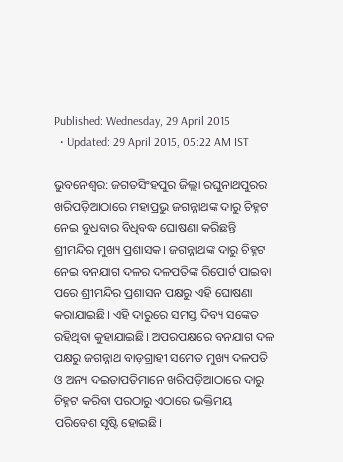Published: Wednesday, 29 April 2015
  • Updated: 29 April 2015, 05:22 AM IST

ଭୁବନେଶ୍ୱର: ଜଗତସିଂହପୁର ଜିଲ୍ଲା ରଘୁନାଥପୁରର ଖରିପଡ଼ିଆଠାରେ ମହାପ୍ରଭୁ ଜଗନ୍ନାଥଙ୍କ ଦାରୁ ଚିହ୍ନଟ ନେଇ ବୁଧବାର ବିଧିବଦ୍ଧ ଘୋଷଣା କରିଛନ୍ତି ଶ୍ରୀମନ୍ଦିର ମୁଖ୍ୟ ପ୍ରଶାସକ। ଜଗନ୍ନାଥଙ୍କ ଦାରୁ ଚିହ୍ନଟ ନେଇ ବନଯାଗ ଦଳର ଦଳପତିଙ୍କ ରିପୋର୍ଟ ପାଇବା ପରେ ଶ୍ରୀମନ୍ଦିର ପ୍ରଶାସନ ପକ୍ଷରୁ ଏହି ଘୋଷଣା କରାଯାଇଛି। ଏହି ଦାରୁରେ ସମସ୍ତ ଦିବ୍ୟ ସଙ୍କେତ ରହିଥିବା କୁହାଯାଇଛି। ଅପରପକ୍ଷରେ ବନଯାଗ ଦଳ ପକ୍ଷରୁ ଜଗନ୍ନାଥ ବାଡ଼ଗ୍ରାହୀ ସମେତ ମୁଖ୍ୟ ଦଳପତି ଓ ଅନ୍ୟ ଦଇତାପତିମାନେ ଖରିପଡ଼ିଆଠାରେ ଦାରୁ ଚିହ୍ନଟ କରିବା ପରଠାରୁ ଏଠାରେ ଭକ୍ତିମୟ ପରିବେଶ ସୃଷ୍ଟି ହୋଇଛି।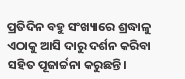ପ୍ରତିଦିନ ବହୁ ସଂଖ୍ୟାରେ ଶ୍ରଦ୍ଧାଳୁ ଏଠାକୁ ଆସି ଦାରୁ ଦର୍ଶନ କରିବା ସହିତ ପୂଜାର୍ଚ୍ଚନା କରୁଛନ୍ତି।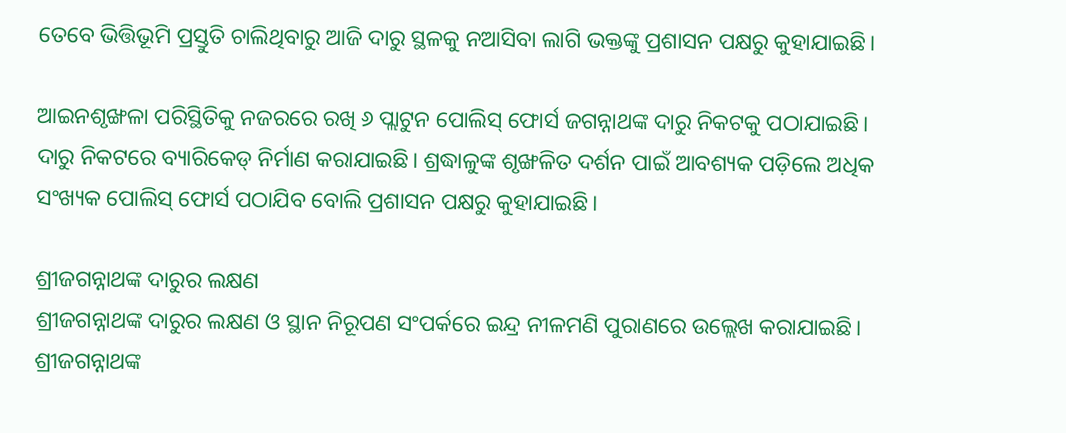ତେବେ ଭିତ୍ତିଭୂମି ପ୍ରସ୍ତୁତି ଚାଲିଥିବାରୁ ଆଜି ଦାରୁ ସ୍ଥଳକୁ ନଆସିବା ଲାଗି ଭକ୍ତଙ୍କୁ ପ୍ରଶାସନ ପକ୍ଷରୁ କୁହାଯାଇଛି।

ଆଇନଶୃଙ୍ଖଳା ପରିସ୍ଥିତିକୁ ନଜରରେ ରଖି ୬ ପ୍ଲାଟୁନ ପୋଲିସ୍ ଫୋର୍ସ ଜଗନ୍ନାଥଙ୍କ ଦାରୁ ନିକଟକୁ ପଠାଯାଇଛି। ଦାରୁ ନିକଟରେ ବ୍ୟାରିକେଡ୍ ନିର୍ମାଣ କରାଯାଇଛି। ଶ୍ରଦ୍ଧାଳୁଙ୍କ ଶୃଙ୍ଖଳିତ ଦର୍ଶନ ପାଇଁ ଆବଶ୍ୟକ ପଡ଼ିଲେ ଅଧିକ ସଂଖ୍ୟକ ପୋଲିସ୍ ଫୋର୍ସ ପଠାଯିବ ବୋଲି ପ୍ରଶାସନ ପକ୍ଷରୁ କୁହାଯାଇଛି।

ଶ୍ରୀଜଗନ୍ନାଥଙ୍କ ଦାରୁର ଲକ୍ଷଣ
ଶ୍ରୀଜଗନ୍ନାଥଙ୍କ ଦାରୁର ଲକ୍ଷଣ ଓ ସ୍ଥାନ ନିରୂପଣ ସଂପର୍କରେ ଇନ୍ଦ୍ର ନୀଳମଣି ପୁରାଣରେ ଉଲ୍ଲେଖ କରାଯାଇଛି। ଶ୍ରୀଜଗନ୍ନାଥଙ୍କ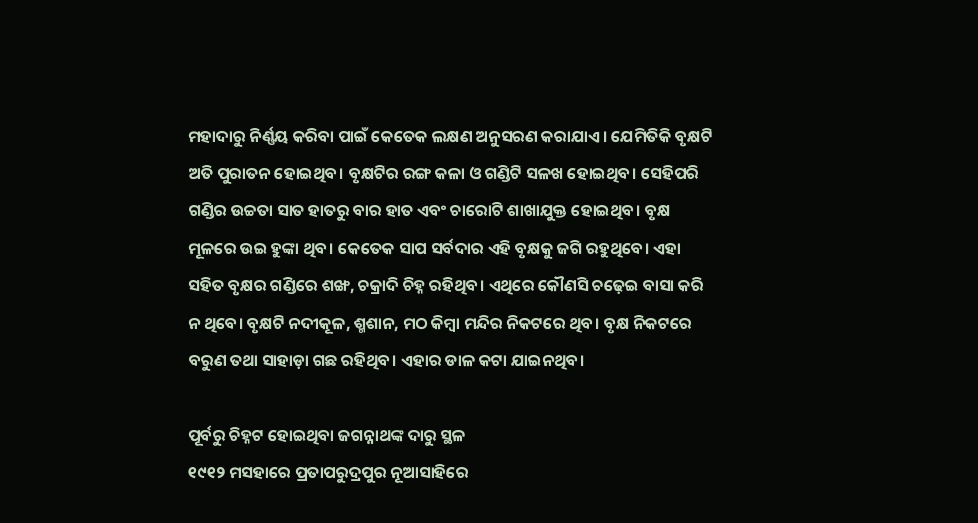ମହାଦାରୁ ନିର୍ଣ୍ଣୟ କରିବା ପାଇଁ କେତେକ ଲକ୍ଷଣ ଅନୁସରଣ କରାଯାଏ। ଯେମିତିକି ବୃକ୍ଷଟି ଅତି ପୁରାତନ ହୋଇଥିବ। ବୃକ୍ଷଟିର ରଙ୍ଗ କଳା ଓ ଗଣ୍ଡିଟି ସଳଖ ହୋଇଥିବ। ସେହିପରି ଗଣ୍ଡିର ଉଚ୍ଚତା ସାତ ହାତରୁ ବାର ହାତ ଏବଂ ଚାରୋଟି ଶାଖାଯୁକ୍ତ ହୋଇଥିବ। ବୃକ୍ଷ ମୂଳରେ ଉଇ ହୁଙ୍କା ଥିବ। କେତେକ ସାପ ସର୍ବଦାର ଏହି ବୃକ୍ଷକୁ ଜଗି ରହୁଥିବେ। ଏହା ସହିତ ବୃକ୍ଷର ଗଣ୍ଡିରେ ଶଙ୍ଖ, ଚକ୍ରାଦି ଚିହ୍ନ ରହିଥିବ। ଏଥିରେ କୌଣସି ଚଢ଼େଇ ବାସା କରି ନ ଥିବେ। ବୃକ୍ଷଟି ନଦୀକୂଳ, ଶ୍ମଶାନ, ମଠ କିମ୍ବା ମନ୍ଦିର ନିକଟରେ ଥିବ। ବୃକ୍ଷ ନିକଟରେ ବରୁଣ ତଥା ସାହାଡ଼ା ଗଛ ରହିଥିବ। ଏହାର ଡାଳ କଟା ଯାଇନଥିବ।

ପୂର୍ବରୁ ଚିହ୍ନଟ ହୋଇଥିବା ଜଗନ୍ନାଥଙ୍କ ଦାରୁ ସ୍ଥଳ
୧୯୧୨ ମସହାରେ ପ୍ରତାପରୁଦ୍ରପୁର ନୂଆସାହିରେ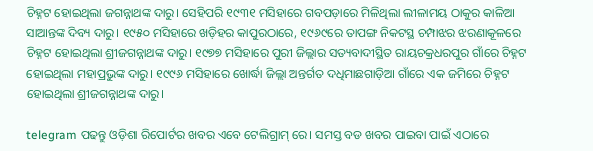ଚିହ୍ନଟ ହୋଇଥିଲା ଜଗନ୍ନାଥଙ୍କ ଦାରୁ। ସେହିପରି ୧୯୩୧ ମସିହାରେ ଗବପଡ଼ାରେ ମିଳିଥିଲା ଲୀଳାମୟ ଠାକୁର କାଳିଆ ସାଆନ୍ତଙ୍କ ଦିବ୍ୟ ଦାରୁ। ୧୯୫୦ ମସିହାରେ ଖଡ଼ିହର କାପୁରଠାରେ, ୧୯୬୯ରେ ତାପଙ୍ଗ ନିକଟସ୍ଥ ଚମ୍ପାଝର ଝରଣାକୂଳରେ ଚିହ୍ନଟ ହୋଇଥିଲା ଶ୍ରୀଜଗନ୍ନାଥଙ୍କ ଦାରୁ। ୧୯୭୭ ମସିହାରେ ପୁରୀ ଜିଲ୍ଲାର ସତ୍ୟବାଦୀସ୍ଥିତ ରାୟଚକ୍ରଧରପୁର ଗାଁରେ ଚିହ୍ନଟ ହୋଇଥିଲା ମହାପ୍ରଭୁଙ୍କ ଦାରୁ। ୧୯୯୬ ମସିହାରେ ଖୋର୍ଦ୍ଧା ଜିଲ୍ଲା ଅନ୍ତର୍ଗତ ଦଧିମାଛଗାଡ଼ିଆ ଗାଁରେ ଏକ ଜମିରେ ଚିହ୍ନଟ ହୋଇଥିଲା ଶ୍ରୀଜଗନ୍ନାଥଙ୍କ ଦାରୁ।

telegram ପଢନ୍ତୁ ଓଡ଼ିଶା ରିପୋର୍ଟର ଖବର ଏବେ ଟେଲିଗ୍ରାମ୍ ରେ। ସମସ୍ତ ବଡ ଖବର ପାଇବା ପାଇଁ ଏଠାରେ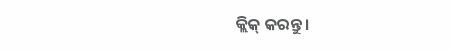କ୍ଲିକ୍ କରନ୍ତୁ।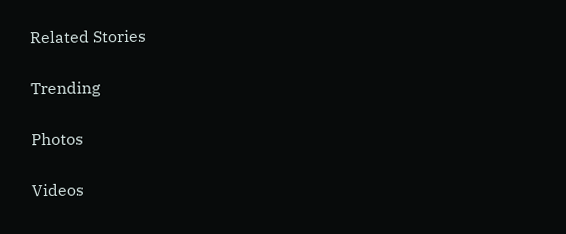Related Stories

Trending

Photos

Videos